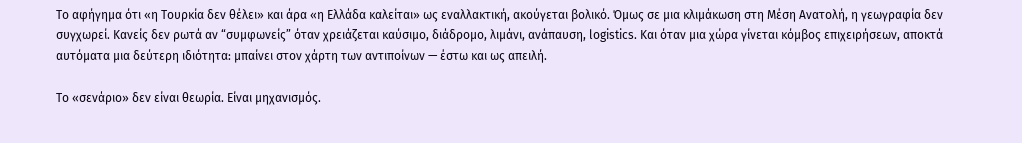Το αφήγημα ότι «η Τουρκία δεν θέλει» και άρα «η Ελλάδα καλείται» ως εναλλακτική, ακούγεται βολικό. Όμως σε μια κλιμάκωση στη Μέση Ανατολή, η γεωγραφία δεν συγχωρεί. Κανείς δεν ρωτά αν “συμφωνείς” όταν χρειάζεται καύσιμο, διάδρομο, λιμάνι, ανάπαυση, logistics. Και όταν μια χώρα γίνεται κόμβος επιχειρήσεων, αποκτά αυτόματα μια δεύτερη ιδιότητα: μπαίνει στον χάρτη των αντιποίνων — έστω και ως απειλή.

Το «σενάριο» δεν είναι θεωρία. Είναι μηχανισμός.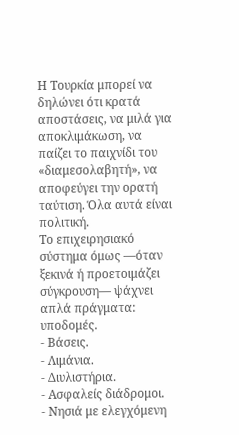Η Τουρκία μπορεί να δηλώνει ότι κρατά αποστάσεις, να μιλά για αποκλιμάκωση, να παίζει το παιχνίδι του «διαμεσολαβητή», να αποφεύγει την ορατή ταύτιση. Όλα αυτά είναι πολιτική.
Το επιχειρησιακό σύστημα όμως —όταν ξεκινά ή προετοιμάζει σύγκρουση— ψάχνει απλά πράγματα: υποδομές.
- Βάσεις.
- Λιμάνια.
- Διυλιστήρια.
- Ασφαλείς διάδρομοι.
- Νησιά με ελεγχόμενη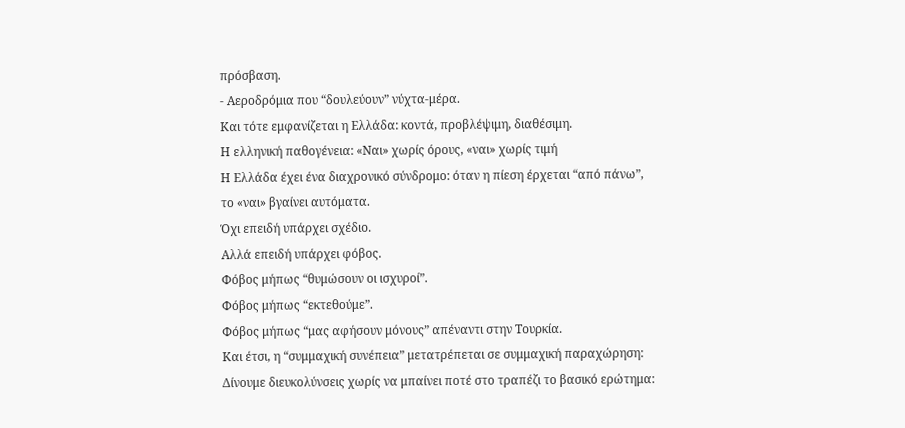πρόσβαση.
- Αεροδρόμια που “δουλεύουν” νύχτα-μέρα.
Και τότε εμφανίζεται η Ελλάδα: κοντά, προβλέψιμη, διαθέσιμη.
Η ελληνική παθογένεια: «Ναι» χωρίς όρους, «ναι» χωρίς τιμή
Η Ελλάδα έχει ένα διαχρονικό σύνδρομο: όταν η πίεση έρχεται “από πάνω”, το «ναι» βγαίνει αυτόματα.
Όχι επειδή υπάρχει σχέδιο.
Αλλά επειδή υπάρχει φόβος.
Φόβος μήπως “θυμώσουν οι ισχυροί”.
Φόβος μήπως “εκτεθούμε”.
Φόβος μήπως “μας αφήσουν μόνους” απέναντι στην Τουρκία.
Και έτσι, η “συμμαχική συνέπεια” μετατρέπεται σε συμμαχική παραχώρηση:
Δίνουμε διευκολύνσεις χωρίς να μπαίνει ποτέ στο τραπέζι το βασικό ερώτημα: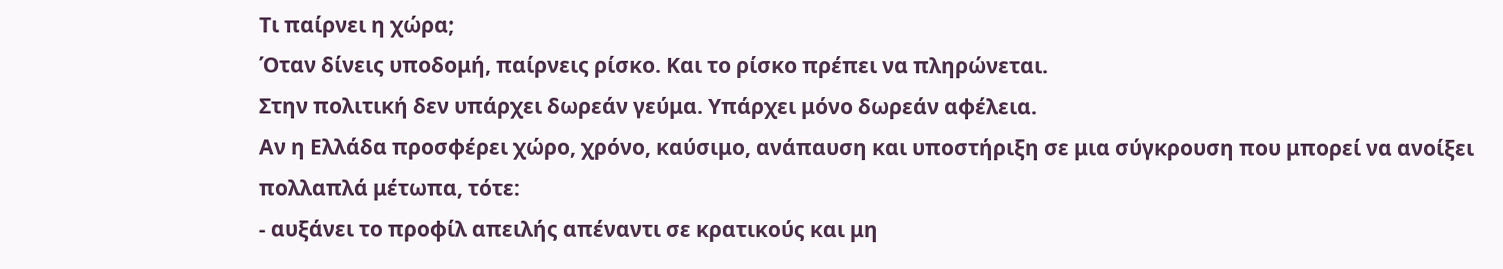Τι παίρνει η χώρα;
Όταν δίνεις υποδομή, παίρνεις ρίσκο. Και το ρίσκο πρέπει να πληρώνεται.
Στην πολιτική δεν υπάρχει δωρεάν γεύμα. Υπάρχει μόνο δωρεάν αφέλεια.
Αν η Ελλάδα προσφέρει χώρο, χρόνο, καύσιμο, ανάπαυση και υποστήριξη σε μια σύγκρουση που μπορεί να ανοίξει πολλαπλά μέτωπα, τότε:
- αυξάνει το προφίλ απειλής απέναντι σε κρατικούς και μη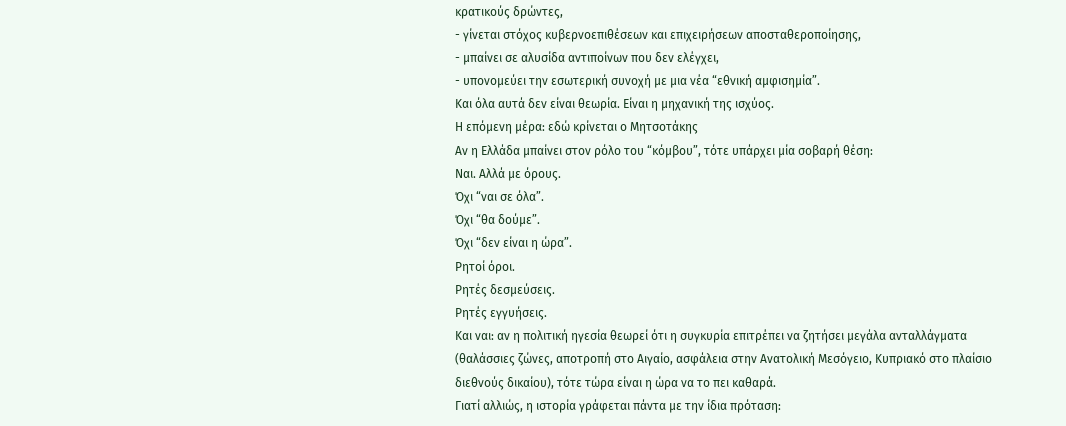κρατικούς δρώντες,
- γίνεται στόχος κυβερνοεπιθέσεων και επιχειρήσεων αποσταθεροποίησης,
- μπαίνει σε αλυσίδα αντιποίνων που δεν ελέγχει,
- υπονομεύει την εσωτερική συνοχή με μια νέα “εθνική αμφισημία”.
Και όλα αυτά δεν είναι θεωρία. Είναι η μηχανική της ισχύος.
Η επόμενη μέρα: εδώ κρίνεται ο Μητσοτάκης
Αν η Ελλάδα μπαίνει στον ρόλο του “κόμβου”, τότε υπάρχει μία σοβαρή θέση:
Ναι. Αλλά με όρους.
Όχι “ναι σε όλα”.
Όχι “θα δούμε”.
Όχι “δεν είναι η ώρα”.
Ρητοί όροι.
Ρητές δεσμεύσεις.
Ρητές εγγυήσεις.
Και ναι: αν η πολιτική ηγεσία θεωρεί ότι η συγκυρία επιτρέπει να ζητήσει μεγάλα ανταλλάγματα (θαλάσσιες ζώνες, αποτροπή στο Αιγαίο, ασφάλεια στην Ανατολική Μεσόγειο, Κυπριακό στο πλαίσιο διεθνούς δικαίου), τότε τώρα είναι η ώρα να το πει καθαρά.
Γιατί αλλιώς, η ιστορία γράφεται πάντα με την ίδια πρόταση: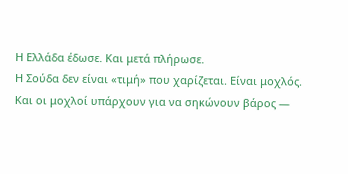Η Ελλάδα έδωσε. Και μετά πλήρωσε.
Η Σούδα δεν είναι «τιμή» που χαρίζεται. Είναι μοχλός.
Και οι μοχλοί υπάρχουν για να σηκώνουν βάρος —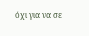όχι για να σε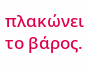πλακώνει το βάρος.